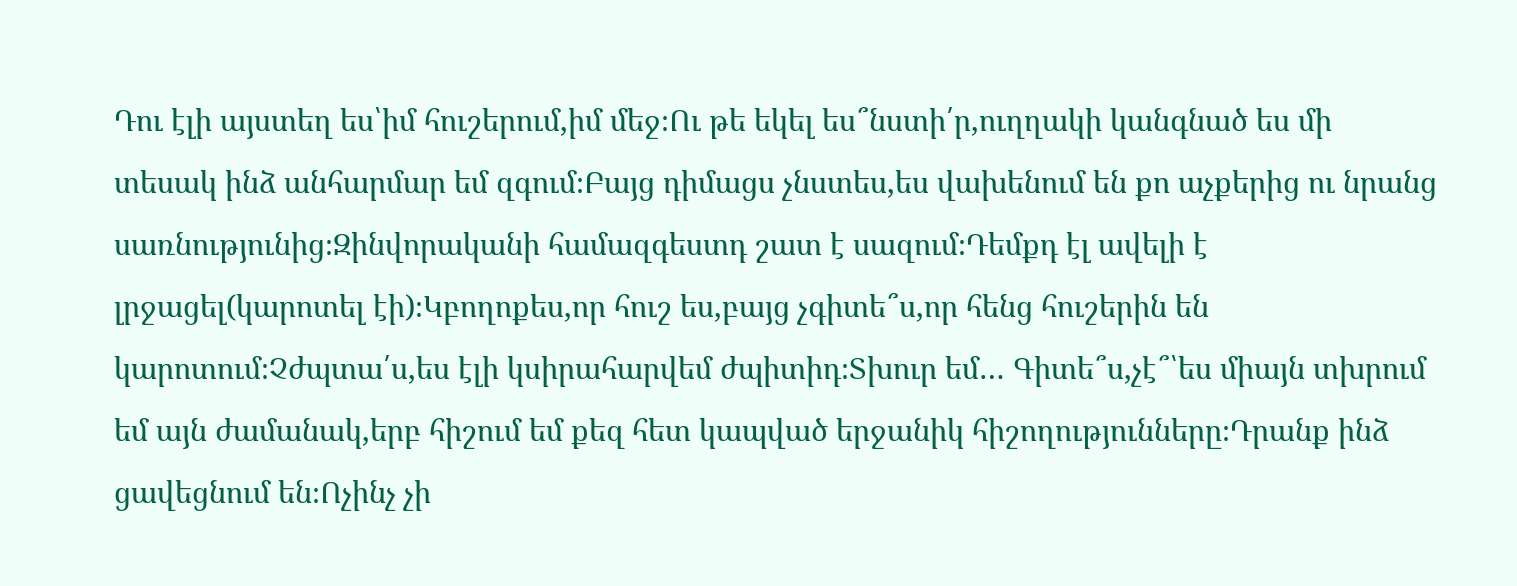Դու էլի այստեղ ես՝իմ հուշերում,իմ մեջ։Ու թե եկել ես՞նստի՛ր,ուղղակի կանգնած ես մի տեսակ ինձ անհարմար եմ զգում։Բայց դիմացս չնստես,ես վախենում են քո աչքերից ու նրանց սառնությունից։Զինվորականի համազգեստդ շատ է սազում։Դեմքդ էլ ավելի է լրջացել(կարոտել էի)։Կբողոքես,որ հուշ ես,բայց չգիտե՞ս,որ հենց հուշերին են կարոտում։Չժպտա՛ս,ես էլի կսիրահարվեմ ժպիտիդ։Տխուր եմ… Գիտե՞ս,չէ՞՝ես միայն տխրում եմ այն ժամանակ,երբ հիշում եմ քեզ հետ կապված երջանիկ հիշողությունները։Դրանք ինձ ցավեցնում են։Ոչինչ չի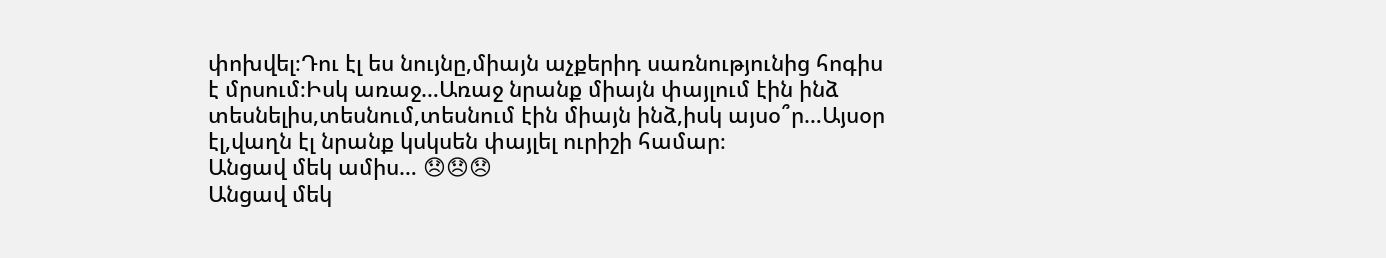փոխվել։Դու էլ ես նույնը,միայն աչքերիդ սառնությունից հոգիս է մրսում։Իսկ առաջ…Առաջ նրանք միայն փայլում էին ինձ տեսնելիս,տեսնում,տեսնում էին միայն ինձ,իսկ այսօ՞ր…Այսօր էլ,վաղն էլ նրանք կսկսեն փայլել ուրիշի համար։
Անցավ մեկ ամիս… 😞😞😞
Անցավ մեկ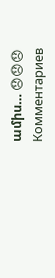ամիս… 😞😞😞
Комментариев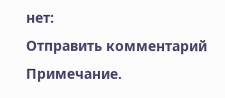нет:
Отправить комментарий
Примечание.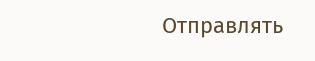Отправлять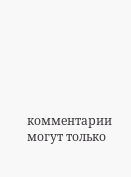комментарии могут только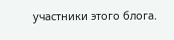участники этого блога.